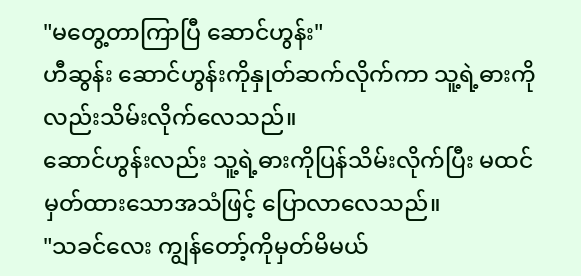"မတွေ့တာကြာပြီ ဆောင်ဟွန်း"
ဟီဆွန်း ဆောင်ဟွန်းကိုနှုတ်ဆက်လိုက်ကာ သူ့ရဲ့ဓားကိုလည်းသိမ်းလိုက်လေသည်။
ဆောင်ဟွန်းလည်း သူ့ရဲ့ဓားကိုပြန်သိမ်းလိုက်ပြီး မထင်မှတ်ထားသောအသံဖြင့် ပြောလာလေသည်။
"သခင်လေး ကျွန်တော့်ကိုမှတ်မိမယ်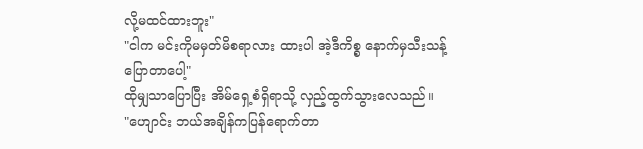လို့မထင်ထားဘူး"
"ငါက မင်းကိုမမှတ်မိစရာလား ထားပါ အဲ့ဒီကိစ္စ နောက်မှသီးသန့်ပြောတာပေါ့"
ထိုမျှသာပြောပြီး အိမ်ရှေ့စံရှိရာသို့ လှည့်ထွက်သွားလေသည်။
"ဟျောင်း ဘယ်အချိန်ကပြန်ရောက်တာ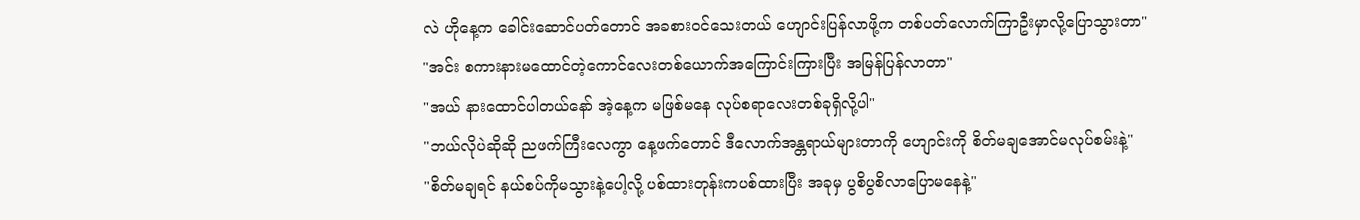လဲ ဟိုနေ့က ခေါင်းဆောင်ပတ်တောင် အခစားဝင်သေးတယ် ဟျောင်းပြန်လာဖို့က တစ်ပတ်လောက်ကြာဦးမှာလို့ပြောသွားတာ"
"အင်း စကားနားမထောင်တဲ့ကောင်လေးတစ်ယောက်အကြောင်းကြားပြီး အမြန်ပြန်လာတာ"
"အယ် နားထောင်ပါတယ်နော် အဲ့နေ့က မဖြစ်မနေ လုပ်စရာလေးတစ်ခုရှိလို့ပါ"
"ဘယ်လိုပဲဆိုဆို ညဖက်ကြီးလေကွာ နေ့ဖက်တောင် ဒီလောက်အန္တရာယ်များတာကို ဟျောင်းကို စိတ်မချအောင်မလုပ်စမ်းနဲ့"
"စိတ်မချရင် နယ်စပ်ကိုမသွားနဲ့ပေါ့လို့ ပစ်ထားတုန်းကပစ်ထားပြီး အခုမှ ပွစိပွစိလာပြောမနေနဲ့"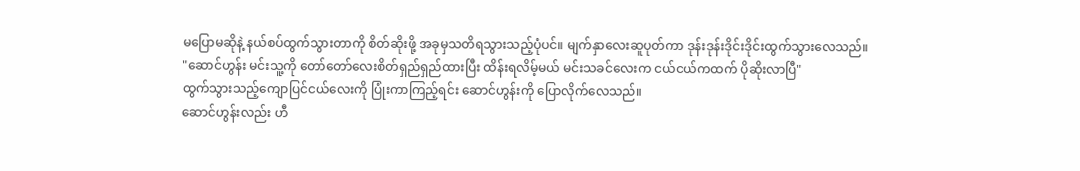မပြောမဆိုနဲ့ နယ်စပ်ထွက်သွားတာကို စိတ်ဆိုးဖို့ အခုမှသတိရသွားသည့်ပုံပင်။ မျက်နှာလေးဆူပုတ်ကာ ဒုန်းဒုန်းဒိုင်းဒိုင်းထွက်သွားလေသည်။
"ဆောင်ဟွန်း မင်းသူ့ကို တော်တော်လေးစိတ်ရှည်ရှည်ထားပြီး ထိန်းရလိမ့်မယ် မင်းသခင်လေးက ငယ်ငယ်ကထက် ပိုဆိုးလာပြီ"
ထွက်သွားသည့်ကျောပြင်ငယ်လေးကို ပြုံးကာကြည့်ရင်း ဆောင်ဟွန်းကို ပြောလိုက်လေသည်။
ဆောင်ဟွန်းလည်း ဟီ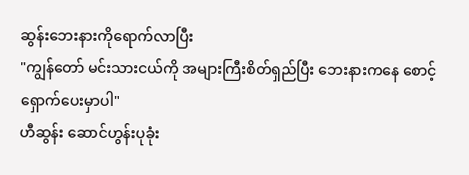ဆွန်းဘေးနားကိုရောက်လာပြီး
"ကျွန်တော် မင်းသားငယ်ကို အများကြီးစိတ်ရှည်ပြီး ဘေးနားကနေ စောင့်ရှောက်ပေးမှာပါ"
ဟီဆွန်း ဆောင်ဟွန်းပုခုံး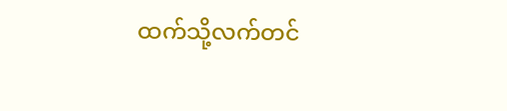ထက်သို့လက်တင်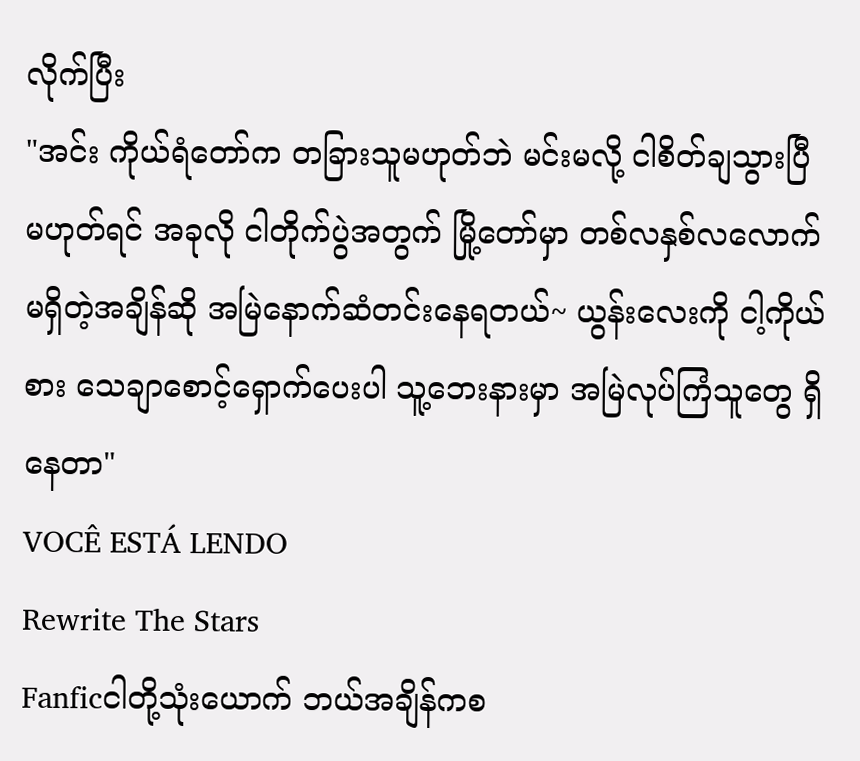လိုက်ပြီး
"အင်း ကိုယ်ရံတော်က တခြားသူမဟုတ်ဘဲ မင်းမလို့ ငါစိတ်ချသွားပြီ မဟုတ်ရင် အခုလို ငါတိုက်ပွဲအတွက် မြို့တော်မှာ တစ်လနှစ်လလောက်မရှိတဲ့အချိန်ဆို အမြဲနောက်ဆံတင်းနေရတယ်~ ယွန်းလေးကို ငါ့ကိုယ်စား သေချာစောင့်ရှောက်ပေးပါ သူ့ဘေးနားမှာ အမြဲလုပ်ကြံသူတွေ ရှိနေတာ"
VOCÊ ESTÁ LENDO
Rewrite The Stars
Fanficငါတို့သုံးယောက် ဘယ်အချိန်ကစ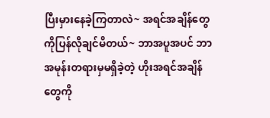ပြီးမှားနေခဲ့ကြတာလဲ~ အရင်အချိန်တွေကိုပြန်လိုချင်မိတယ်~ ဘာအပူအပင် ဘာအမုန်းတရားမှမရှိခဲ့တဲ့ ဟိုးအရင်အချိန်တွေကို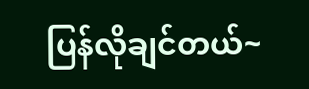ပြန်လိုချင်တယ်~